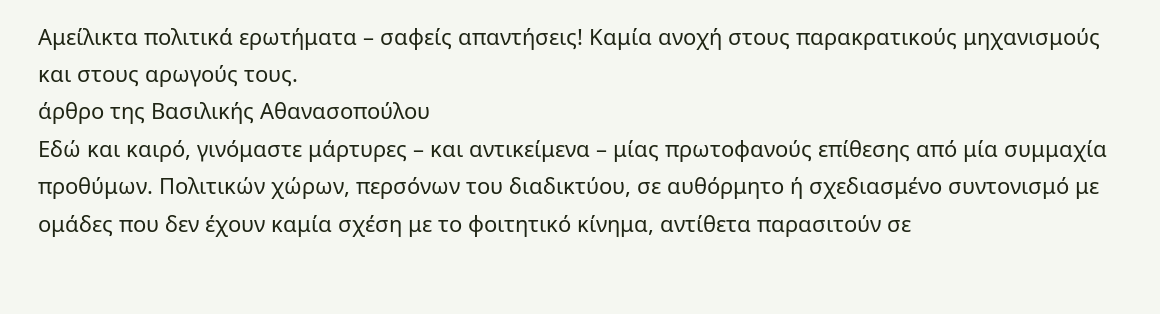Αμείλικτα πολιτικά ερωτήματα – σαφείς απαντήσεις! Καμία ανοχή στους παρακρατικούς μηχανισμούς και στους αρωγούς τους.
άρθρο της Βασιλικής Αθανασοπούλου
Εδώ και καιρό, γινόμαστε μάρτυρες – και αντικείμενα – μίας πρωτοφανούς επίθεσης από μία συμμαχία προθύμων. Πολιτικών χώρων, περσόνων του διαδικτύου, σε αυθόρμητο ή σχεδιασμένο συντονισμό με ομάδες που δεν έχουν καμία σχέση με το φοιτητικό κίνημα, αντίθετα παρασιτούν σε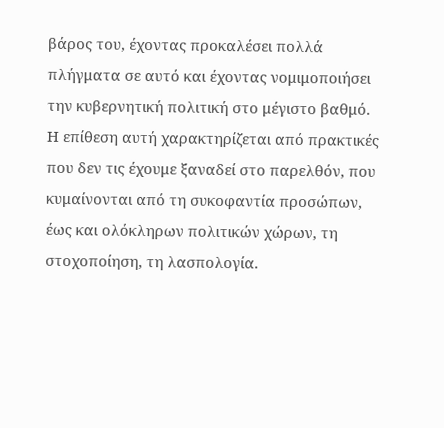βάρος του, έχοντας προκαλέσει πολλά πλήγματα σε αυτό και έχοντας νομιμοποιήσει την κυβερνητική πολιτική στο μέγιστο βαθμό.
Η επίθεση αυτή χαρακτηρίζεται από πρακτικές που δεν τις έχουμε ξαναδεί στο παρελθόν, που κυμαίνονται από τη συκοφαντία προσώπων, έως και ολόκληρων πολιτικών χώρων, τη στοχοποίηση, τη λασπολογία.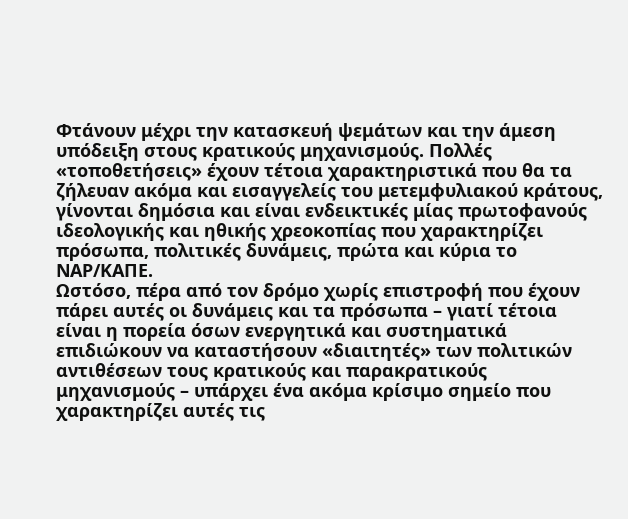Φτάνουν μέχρι την κατασκευή ψεμάτων και την άμεση υπόδειξη στους κρατικούς μηχανισμούς. Πολλές «τοποθετήσεις» έχουν τέτοια χαρακτηριστικά που θα τα ζήλευαν ακόμα και εισαγγελείς του μετεμφυλιακού κράτους, γίνονται δημόσια και είναι ενδεικτικές μίας πρωτοφανούς ιδεολογικής και ηθικής χρεοκοπίας που χαρακτηρίζει πρόσωπα, πολιτικές δυνάμεις, πρώτα και κύρια το ΝΑΡ/ΚΑΠΕ.
Ωστόσο, πέρα από τον δρόμο χωρίς επιστροφή που έχουν πάρει αυτές οι δυνάμεις και τα πρόσωπα – γιατί τέτοια είναι η πορεία όσων ενεργητικά και συστηματικά επιδιώκουν να καταστήσουν «διαιτητές» των πολιτικών αντιθέσεων τους κρατικούς και παρακρατικούς μηχανισμούς – υπάρχει ένα ακόμα κρίσιμο σημείο που χαρακτηρίζει αυτές τις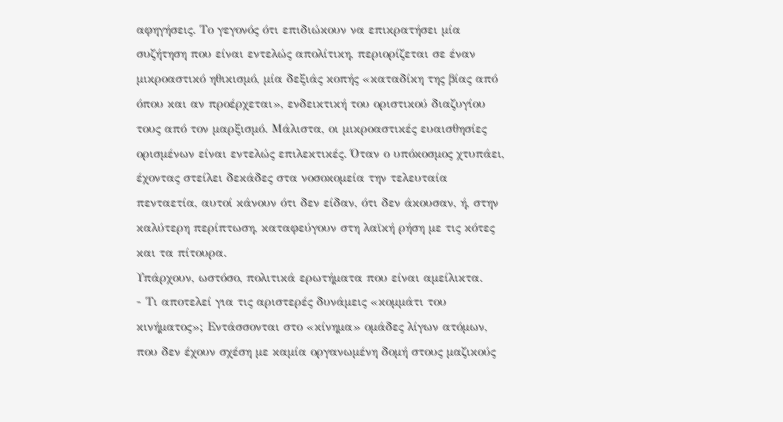αφηγήσεις. Το γεγονός ότι επιδιώκουν να επικρατήσει μία συζήτηση που είναι εντελώς απολίτικη, περιορίζεται σε έναν μικροαστικό ηθικισμό, μία δεξιάς κοπής «καταδίκη της βίας από όπου και αν προέρχεται», ενδεικτική του οριστικού διαζυγίου τους από τον μαρξισμό. Μάλιστα, οι μικροαστικές ευαισθησίες ορισμένων είναι εντελώς επιλεκτικές. Όταν ο υπόκοσμος χτυπάει, έχοντας στείλει δεκάδες στα νοσοκομεία την τελευταία πενταετία, αυτοί κάνουν ότι δεν είδαν, ότι δεν άκουσαν, ή, στην καλύτερη περίπτωση, καταφεύγουν στη λαϊκή ρήση με τις κότες και τα πίτουρα.
Υπάρχουν, ωστόσο, πολιτικά ερωτήματα που είναι αμείλικτα.
- Τι αποτελεί για τις αριστερές δυνάμεις «κομμάτι του κινήματος»; Εντάσσονται στο «κίνημα» ομάδες λίγων ατόμων, που δεν έχουν σχέση με καμία οργανωμένη δομή στους μαζικούς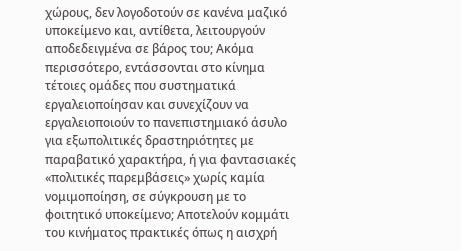χώρους, δεν λογοδοτούν σε κανένα μαζικό υποκείμενο και, αντίθετα, λειτουργούν αποδεδειγμένα σε βάρος του; Ακόμα περισσότερο, εντάσσονται στο κίνημα τέτοιες ομάδες που συστηματικά εργαλειοποίησαν και συνεχίζουν να εργαλειοποιούν το πανεπιστημιακό άσυλο για εξωπολιτικές δραστηριότητες με παραβατικό χαρακτήρα, ή για φαντασιακές «πολιτικές παρεμβάσεις» χωρίς καμία νομιμοποίηση, σε σύγκρουση με το φοιτητικό υποκείμενο; Αποτελούν κομμάτι του κινήματος πρακτικές όπως η αισχρή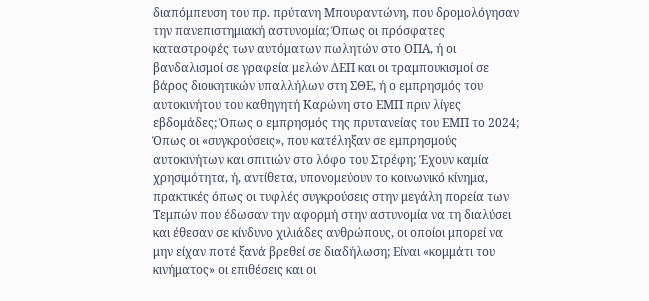διαπόμπευση του πρ. πρύτανη Μπουραντώνη, που δρομολόγησαν την πανεπιστημιακή αστυνομία; Όπως οι πρόσφατες καταστροφές των αυτόματων πωλητών στο ΟΠΑ, ή οι βανδαλισμοί σε γραφεία μελών ΔΕΠ και οι τραμπουκισμοί σε βάρος διοικητικών υπαλλήλων στη ΣΘΕ, ή ο εμπρησμός του αυτοκινήτου του καθηγητή Καρώνη στο ΕΜΠ πριν λίγες εβδομάδες; Όπως ο εμπρησμός της πρυτανείας του ΕΜΠ το 2024; Όπως οι «συγκρούσεις», που κατέληξαν σε εμπρησμούς αυτοκινήτων και σπιτιών στο λόφο του Στρέφη; Έχουν καμία χρησιμότητα, ή, αντίθετα, υπονομεύουν το κοινωνικό κίνημα, πρακτικές όπως οι τυφλές συγκρούσεις στην μεγάλη πορεία των Τεμπών που έδωσαν την αφορμή στην αστυνομία να τη διαλύσει και έθεσαν σε κίνδυνο χιλιάδες ανθρώπους, οι οποίοι μπορεί να μην είχαν ποτέ ξανά βρεθεί σε διαδήλωση; Είναι «κομμάτι του κινήματος» οι επιθέσεις και οι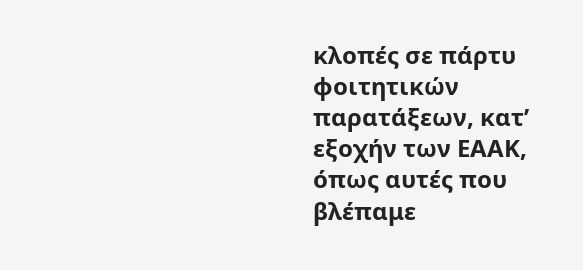κλοπές σε πάρτυ φοιτητικών παρατάξεων, κατ’ εξοχήν των ΕΑΑΚ, όπως αυτές που βλέπαμε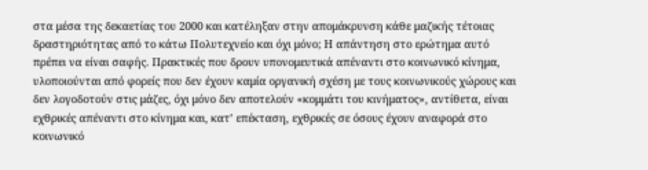στα μέσα της δεκαετίας του 2000 και κατέληξαν στην απομάκρυνση κάθε μαζικής τέτοιας δραστηριότητας από το κάτω Πολυτεχνείο και όχι μόνο; Η απάντηση στο ερώτημα αυτό πρέπει να είναι σαφής. Πρακτικές που δρουν υπονομευτικά απέναντι στο κοινωνικό κίνημα, υλοποιούνται από φορείς που δεν έχουν καμία οργανική σχέση με τους κοινωνικούς χώρους και δεν λογοδοτούν στις μάζες, όχι μόνο δεν αποτελούν «κομμάτι του κινήματος», αντίθετα, είναι εχθρικές απέναντι στο κίνημα και, κατ’ επέκταση, εχθρικές σε όσους έχουν αναφορά στο κοινωνικό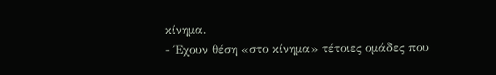κίνημα.
- Έχουν θέση «στο κίνημα» τέτοιες ομάδες που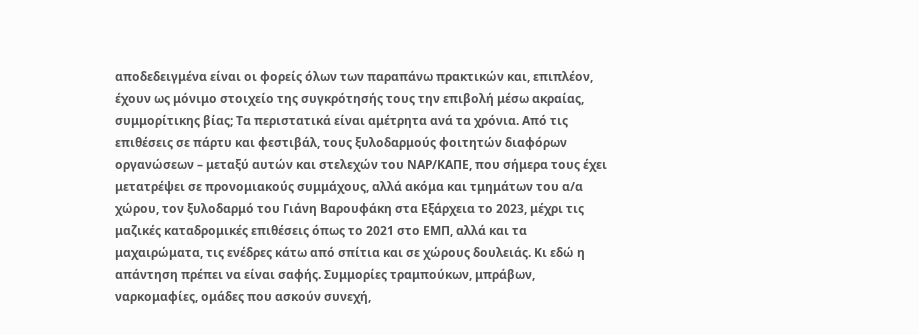αποδεδειγμένα είναι οι φορείς όλων των παραπάνω πρακτικών και, επιπλέον, έχουν ως μόνιμο στοιχείο της συγκρότησής τους την επιβολή μέσω ακραίας, συμμορίτικης βίας; Τα περιστατικά είναι αμέτρητα ανά τα χρόνια. Από τις επιθέσεις σε πάρτυ και φεστιβάλ, τους ξυλοδαρμούς φοιτητών διαφόρων οργανώσεων – μεταξύ αυτών και στελεχών του ΝΑΡ/ΚΑΠΕ, που σήμερα τους έχει μετατρέψει σε προνομιακούς συμμάχους, αλλά ακόμα και τμημάτων του α/α χώρου, τον ξυλοδαρμό του Γιάνη Βαρουφάκη στα Εξάρχεια το 2023, μέχρι τις μαζικές καταδρομικές επιθέσεις όπως το 2021 στο ΕΜΠ, αλλά και τα μαχαιρώματα, τις ενέδρες κάτω από σπίτια και σε χώρους δουλειάς. Κι εδώ η απάντηση πρέπει να είναι σαφής. Συμμορίες τραμπούκων, μπράβων, ναρκομαφίες, ομάδες που ασκούν συνεχή,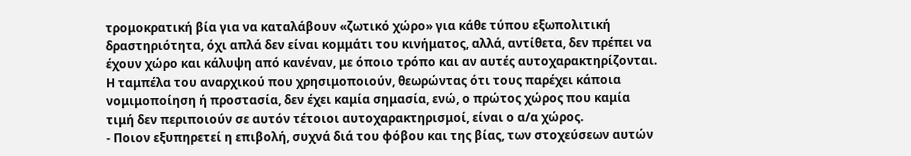τρομοκρατική βία για να καταλάβουν «ζωτικό χώρο» για κάθε τύπου εξωπολιτική δραστηριότητα, όχι απλά δεν είναι κομμάτι του κινήματος, αλλά, αντίθετα, δεν πρέπει να έχουν χώρο και κάλυψη από κανέναν, με όποιο τρόπο και αν αυτές αυτοχαρακτηρίζονται. Η ταμπέλα του αναρχικού που χρησιμοποιούν, θεωρώντας ότι τους παρέχει κάποια νομιμοποίηση ή προστασία, δεν έχει καμία σημασία, ενώ, ο πρώτος χώρος που καμία τιμή δεν περιποιούν σε αυτόν τέτοιοι αυτοχαρακτηρισμοί, είναι ο α/α χώρος.
- Ποιον εξυπηρετεί η επιβολή, συχνά διά του φόβου και της βίας, των στοχεύσεων αυτών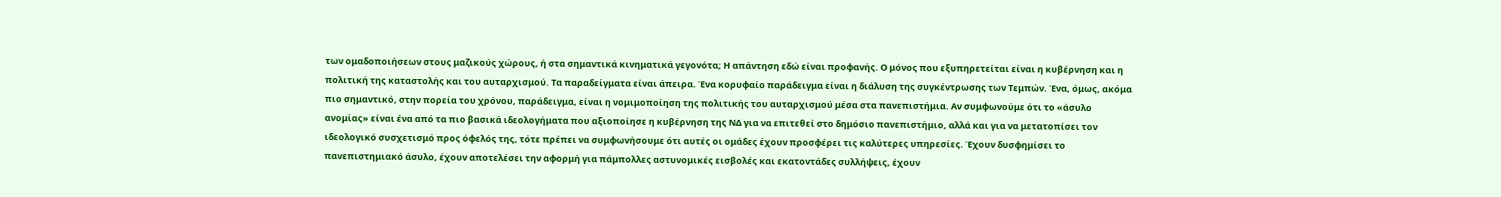των ομαδοποιήσεων στους μαζικούς χώρους, ή στα σημαντικά κινηματικά γεγονότα; Η απάντηση εδώ είναι προφανής. Ο μόνος που εξυπηρετείται είναι η κυβέρνηση και η πολιτική της καταστολής και του αυταρχισμού. Τα παραδείγματα είναι άπειρα. Ένα κορυφαίο παράδειγμα είναι η διάλυση της συγκέντρωσης των Τεμπών. Ένα, όμως, ακόμα πιο σημαντικό, στην πορεία του χρόνου, παράδειγμα, είναι η νομιμοποίηση της πολιτικής του αυταρχισμού μέσα στα πανεπιστήμια. Αν συμφωνούμε ότι το «άσυλο ανομίας» είναι ένα από τα πιο βασικά ιδεολογήματα που αξιοποίησε η κυβέρνηση της ΝΔ για να επιτεθεί στο δημόσιο πανεπιστήμιο, αλλά και για να μετατοπίσει τον ιδεολογικό συσχετισμό προς όφελός της, τότε πρέπει να συμφωνήσουμε ότι αυτές οι ομάδες έχουν προσφέρει τις καλύτερες υπηρεσίες. Έχουν δυσφημίσει το πανεπιστημιακό άσυλο, έχουν αποτελέσει την αφορμή για πάμπολλες αστυνομικές εισβολές και εκατοντάδες συλλήψεις, έχουν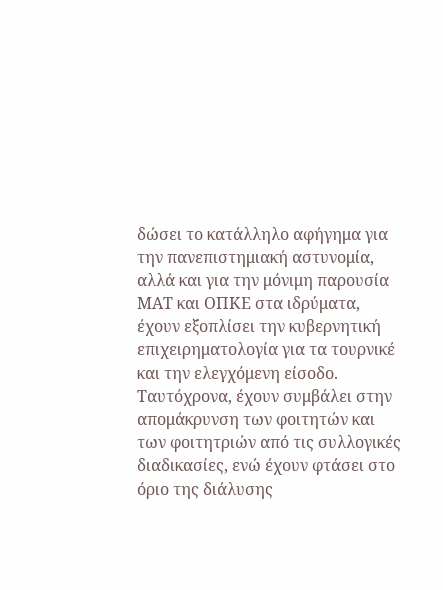δώσει το κατάλληλο αφήγημα για την πανεπιστημιακή αστυνομία, αλλά και για την μόνιμη παρουσία ΜΑΤ και ΟΠΚΕ στα ιδρύματα, έχουν εξοπλίσει την κυβερνητική επιχειρηματολογία για τα τουρνικέ και την ελεγχόμενη είσοδο. Ταυτόχρονα, έχουν συμβάλει στην απομάκρυνση των φοιτητών και των φοιτητριών από τις συλλογικές διαδικασίες, ενώ έχουν φτάσει στο όριο της διάλυσης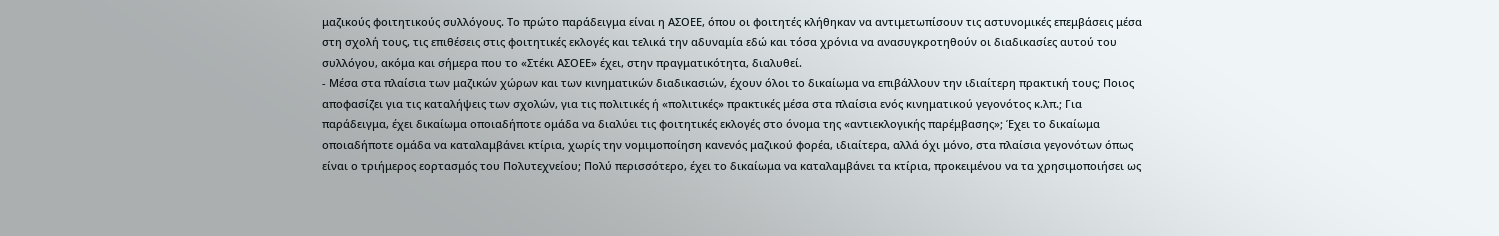μαζικούς φοιτητικούς συλλόγους. Το πρώτο παράδειγμα είναι η ΑΣΟΕΕ, όπου οι φοιτητές κλήθηκαν να αντιμετωπίσουν τις αστυνομικές επεμβάσεις μέσα στη σχολή τους, τις επιθέσεις στις φοιτητικές εκλογές και τελικά την αδυναμία εδώ και τόσα χρόνια να ανασυγκροτηθούν οι διαδικασίες αυτού του συλλόγου, ακόμα και σήμερα που το «Στέκι ΑΣΟΕΕ» έχει, στην πραγματικότητα, διαλυθεί.
- Μέσα στα πλαίσια των μαζικών χώρων και των κινηματικών διαδικασιών, έχουν όλοι το δικαίωμα να επιβάλλουν την ιδιαίτερη πρακτική τους; Ποιος αποφασίζει για τις καταλήψεις των σχολών, για τις πολιτικές ή «πολιτικές» πρακτικές μέσα στα πλαίσια ενός κινηματικού γεγονότος κ.λπ.; Για παράδειγμα, έχει δικαίωμα οποιαδήποτε ομάδα να διαλύει τις φοιτητικές εκλογές στο όνομα της «αντιεκλογικής παρέμβασης»; Έχει το δικαίωμα οποιαδήποτε ομάδα να καταλαμβάνει κτίρια, χωρίς την νομιμοποίηση κανενός μαζικού φορέα, ιδιαίτερα, αλλά όχι μόνο, στα πλαίσια γεγονότων όπως είναι ο τριήμερος εορτασμός του Πολυτεχνείου; Πολύ περισσότερο, έχει το δικαίωμα να καταλαμβάνει τα κτίρια, προκειμένου να τα χρησιμοποιήσει ως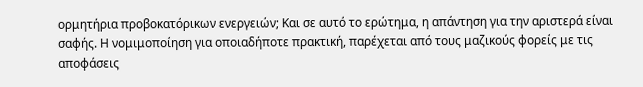ορμητήρια προβοκατόρικων ενεργειών; Και σε αυτό το ερώτημα, η απάντηση για την αριστερά είναι σαφής. Η νομιμοποίηση για οποιαδήποτε πρακτική, παρέχεται από τους μαζικούς φορείς με τις αποφάσεις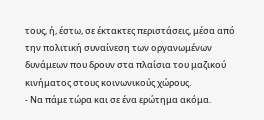τους, ή, έστω, σε έκτακτες περιστάσεις, μέσα από την πολιτική συναίνεση των οργανωμένων δυνάμεων που δρουν στα πλαίσια του μαζικού κινήματος στους κοινωνικούς χώρους.
- Να πάμε τώρα και σε ένα ερώτημα ακόμα.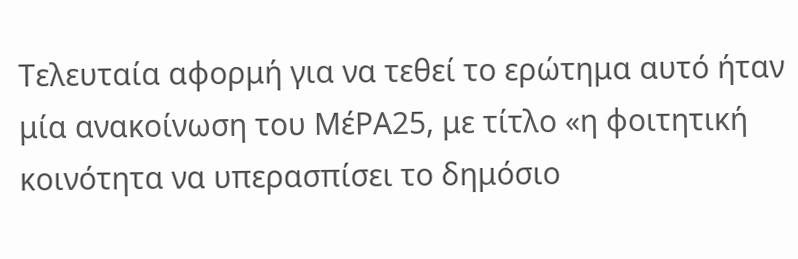Τελευταία αφορμή για να τεθεί το ερώτημα αυτό ήταν μία ανακοίνωση του ΜέΡΑ25, με τίτλο «η φοιτητική κοινότητα να υπερασπίσει το δημόσιο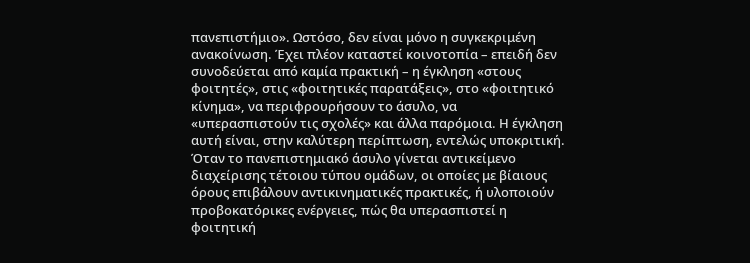πανεπιστήμιο». Ωστόσο, δεν είναι μόνο η συγκεκριμένη ανακοίνωση. Έχει πλέον καταστεί κοινοτοπία – επειδή δεν συνοδεύεται από καμία πρακτική – η έγκληση «στους φοιτητές», στις «φοιτητικές παρατάξεις», στο «φοιτητικό κίνημα», να περιφρουρήσουν το άσυλο, να «υπερασπιστούν τις σχολές» και άλλα παρόμοια. Η έγκληση αυτή είναι, στην καλύτερη περίπτωση, εντελώς υποκριτική. Όταν το πανεπιστημιακό άσυλο γίνεται αντικείμενο διαχείρισης τέτοιου τύπου ομάδων, οι οποίες με βίαιους όρους επιβάλουν αντικινηματικές πρακτικές, ή υλοποιούν προβοκατόρικες ενέργειες, πώς θα υπερασπιστεί η φοιτητική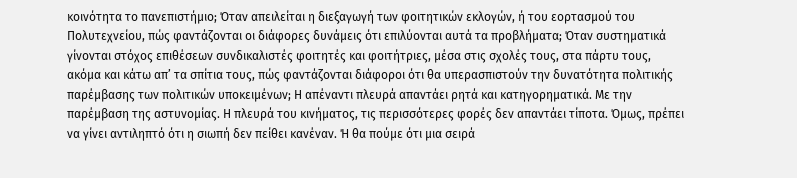κοινότητα το πανεπιστήμιο; Όταν απειλείται η διεξαγωγή των φοιτητικών εκλογών, ή του εορτασμού του Πολυτεχνείου, πώς φαντάζονται οι διάφορες δυνάμεις ότι επιλύονται αυτά τα προβλήματα; Όταν συστηματικά γίνονται στόχος επιθέσεων συνδικαλιστές φοιτητές και φοιτήτριες, μέσα στις σχολές τους, στα πάρτυ τους, ακόμα και κάτω απ’ τα σπίτια τους, πώς φαντάζονται διάφοροι ότι θα υπερασπιστούν την δυνατότητα πολιτικής παρέμβασης των πολιτικών υποκειμένων; Η απέναντι πλευρά απαντάει ρητά και κατηγορηματικά. Με την παρέμβαση της αστυνομίας. Η πλευρά του κινήματος, τις περισσότερες φορές δεν απαντάει τίποτα. Όμως, πρέπει να γίνει αντιληπτό ότι η σιωπή δεν πείθει κανέναν. Ή θα πούμε ότι μια σειρά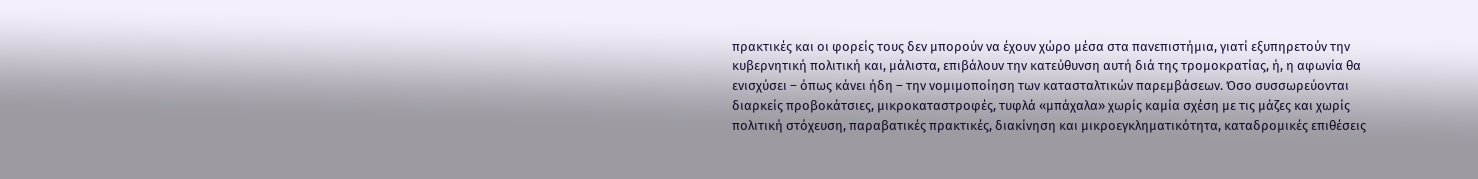πρακτικές και οι φορείς τους δεν μπορούν να έχουν χώρο μέσα στα πανεπιστήμια, γιατί εξυπηρετούν την κυβερνητική πολιτική και, μάλιστα, επιβάλουν την κατεύθυνση αυτή διά της τρομοκρατίας, ή, η αφωνία θα ενισχύσει – όπως κάνει ήδη – την νομιμοποίηση των κατασταλτικών παρεμβάσεων. Όσο συσσωρεύονται διαρκείς προβοκάτσιες, μικροκαταστροφές, τυφλά «μπάχαλα» χωρίς καμία σχέση με τις μάζες και χωρίς πολιτική στόχευση, παραβατικές πρακτικές, διακίνηση και μικροεγκληματικότητα, καταδρομικές επιθέσεις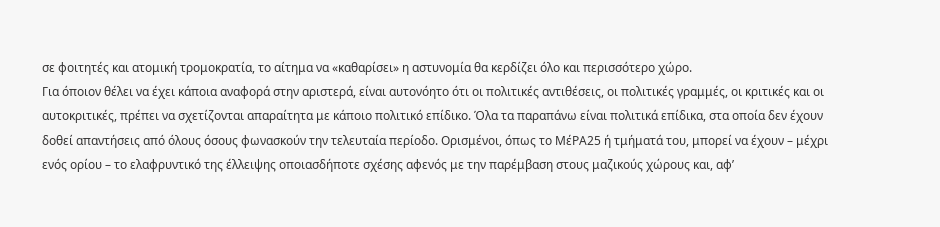σε φοιτητές και ατομική τρομοκρατία, το αίτημα να «καθαρίσει» η αστυνομία θα κερδίζει όλο και περισσότερο χώρο.
Για όποιον θέλει να έχει κάποια αναφορά στην αριστερά, είναι αυτονόητο ότι οι πολιτικές αντιθέσεις, οι πολιτικές γραμμές, οι κριτικές και οι αυτοκριτικές, πρέπει να σχετίζονται απαραίτητα με κάποιο πολιτικό επίδικο. Όλα τα παραπάνω είναι πολιτικά επίδικα, στα οποία δεν έχουν δοθεί απαντήσεις από όλους όσους φωνασκούν την τελευταία περίοδο. Ορισμένοι, όπως το ΜέΡΑ25 ή τμήματά του, μπορεί να έχουν – μέχρι ενός ορίου – το ελαφρυντικό της έλλειψης οποιασδήποτε σχέσης αφενός με την παρέμβαση στους μαζικούς χώρους και, αφ’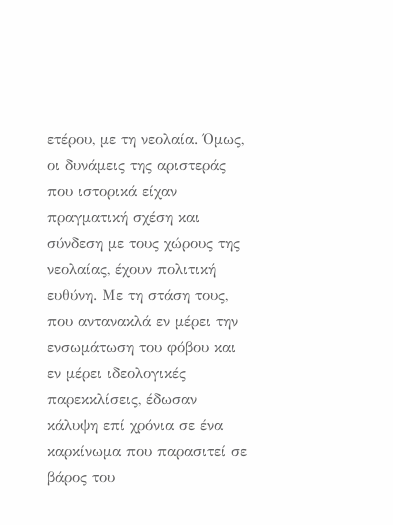ετέρου, με τη νεολαία. Όμως, οι δυνάμεις της αριστεράς που ιστορικά είχαν πραγματική σχέση και σύνδεση με τους χώρους της νεολαίας, έχουν πολιτική ευθύνη. Με τη στάση τους, που αντανακλά εν μέρει την ενσωμάτωση του φόβου και εν μέρει ιδεολογικές παρεκκλίσεις, έδωσαν κάλυψη επί χρόνια σε ένα καρκίνωμα που παρασιτεί σε βάρος του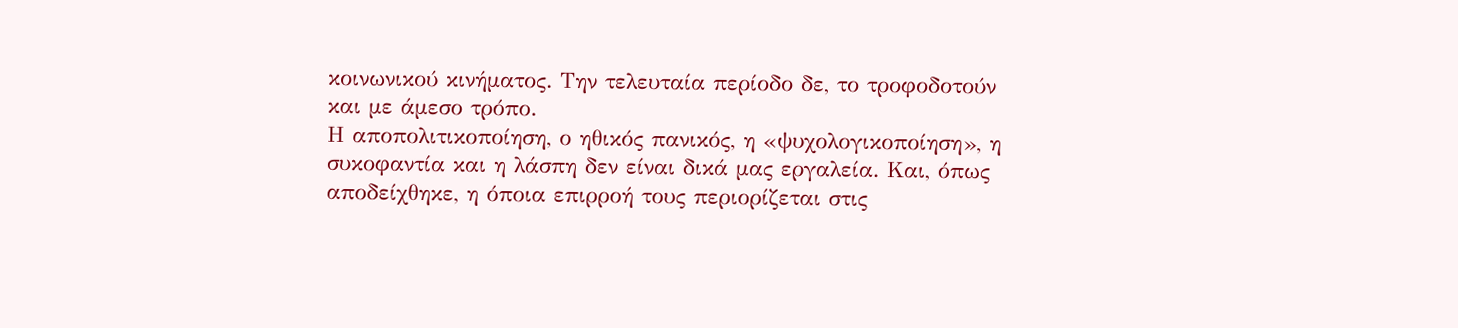κοινωνικού κινήματος. Την τελευταία περίοδο δε, το τροφοδοτούν και με άμεσο τρόπο.
Η αποπολιτικοποίηση, ο ηθικός πανικός, η «ψυχολογικοποίηση», η συκοφαντία και η λάσπη δεν είναι δικά μας εργαλεία. Και, όπως αποδείχθηκε, η όποια επιρροή τους περιορίζεται στις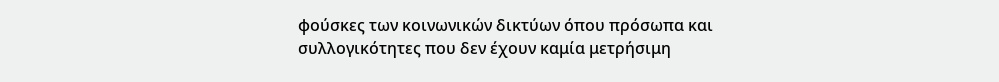φούσκες των κοινωνικών δικτύων όπου πρόσωπα και συλλογικότητες που δεν έχουν καμία μετρήσιμη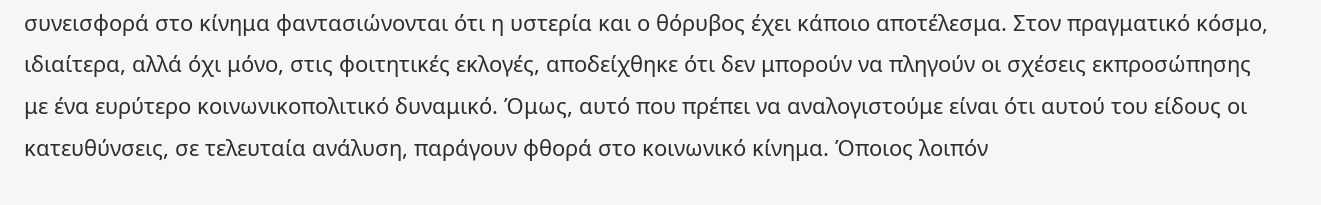συνεισφορά στο κίνημα φαντασιώνονται ότι η υστερία και ο θόρυβος έχει κάποιο αποτέλεσμα. Στον πραγματικό κόσμο, ιδιαίτερα, αλλά όχι μόνο, στις φοιτητικές εκλογές, αποδείχθηκε ότι δεν μπορούν να πληγούν οι σχέσεις εκπροσώπησης με ένα ευρύτερο κοινωνικοπολιτικό δυναμικό. Όμως, αυτό που πρέπει να αναλογιστούμε είναι ότι αυτού του είδους οι κατευθύνσεις, σε τελευταία ανάλυση, παράγουν φθορά στο κοινωνικό κίνημα. Όποιος λοιπόν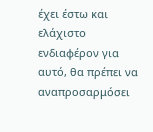έχει έστω και ελάχιστο ενδιαφέρον για αυτό, θα πρέπει να αναπροσαρμόσει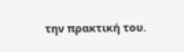την πρακτική του.